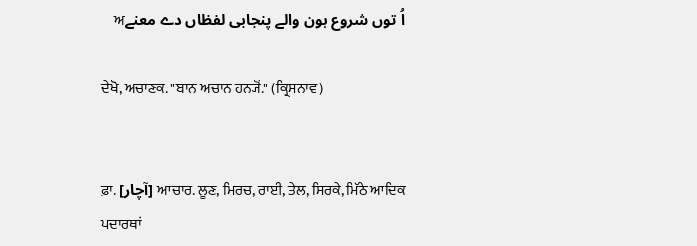اُ توں شروع ہون والے پنجابی لفظاں دے معنےਅ

ਦੇਖੋ, ਅਚਾਣਕ. "ਬਾਨ ਅਚਾਨ ਹਨ੍ਯੋਂ." (ਕ੍ਰਿਸਨਾਵ)


ਫ਼ਾ. [آچار] ਆਚਾਰ. ਲੂਣ, ਮਿਰਚ, ਰਾਈ, ਤੇਲ, ਸਿਰਕੇ, ਮਿੱਠੇ ਆਦਿਕ ਪਦਾਰਥਾਂ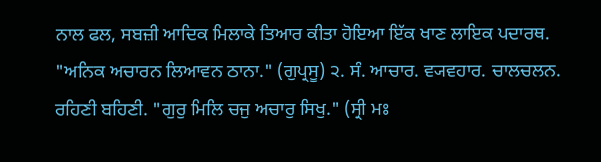ਨਾਲ ਫਲ, ਸਬਜ਼ੀ ਆਦਿਕ ਮਿਲਾਕੇ ਤਿਆਰ ਕੀਤਾ ਹੋਇਆ ਇੱਕ ਖਾਣ ਲਾਇਕ ਪਦਾਰਥ. "ਅਨਿਕ ਅਚਾਰਨ ਲਿਆਵਨ ਠਾਨਾ." (ਗੁਪ੍ਰਸੂ) ੨. ਸੰ. ਆਚਾਰ. ਵ੍ਯਵਹਾਰ. ਚਾਲਚਲਨ. ਰਹਿਣੀ ਬਹਿਣੀ. "ਗੁਰੁ ਮਿਲਿ ਚਜੁ ਅਚਾਰੁ ਸਿਖੁ." (ਸ੍ਰੀ ਮਃ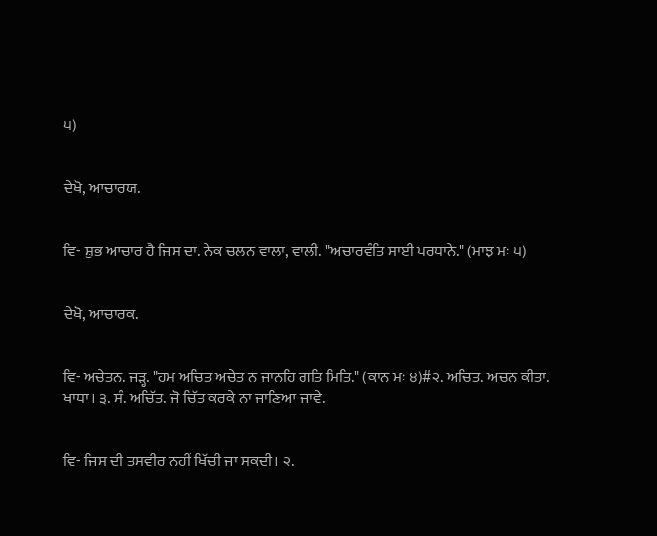੫)


ਦੇਖੋ, ਆਚਾਰਯ.


ਵਿ- ਸ਼ੁਭ ਆਚਾਰ ਹੈ ਜਿਸ ਦਾ. ਨੇਕ ਚਲਨ ਵਾਲਾ, ਵਾਲੀ. "ਅਚਾਰਵੰਤਿ ਸਾਈ ਪਰਧਾਨੇ." (ਮਾਝ ਮਃ ੫)


ਦੇਖੋ, ਆਚਾਰਕ.


ਵਿ- ਅਚੇਤਨ. ਜੜ੍ਹ. "ਹਮ ਅਚਿਤ ਅਚੇਤ ਨ ਜਾਨਹਿ ਗਤਿ ਮਿਤਿ." (ਕਾਨ ਮਃ ੪)#੨. ਅਚਿਤ. ਅਚਨ ਕੀਤਾ. ਖਾਧਾ। ੩. ਸੰ. ਅਚਿੱਤ. ਜੋ ਚਿੱਤ ਕਰਕੇ ਨਾ ਜਾਣਿਆ ਜਾਵੇ.


ਵਿ- ਜਿਸ ਦੀ ਤਸਵੀਰ ਨਹੀਂ ਖਿੱਚੀ ਜਾ ਸਕਦੀ। ੨.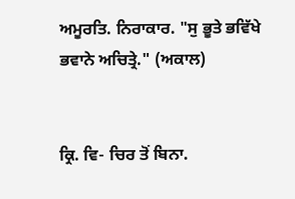ਅਮੂਰਤਿ. ਨਿਰਾਕਾਰ. "ਸੁ ਭੂਤੇ ਭਵਿੱਖੇ ਭਵਾਨੇ ਅਚਿਤ੍ਰੇ." (ਅਕਾਲ)


ਕ੍ਰਿ. ਵਿ- ਚਿਰ ਤੋਂ ਬਿਨਾ.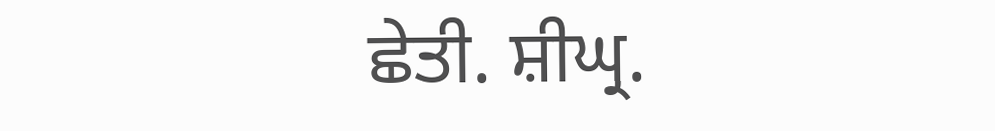ਛੇਤੀ. ਸ਼ੀਘ੍ਰ.